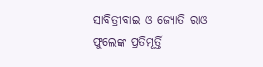ସାବିତ୍ରୀବାଇ ଓ ଜ୍ୟୋତି ରାଓ ଫୁଲେଙ୍କ ପ୍ରତିମୂର୍ତ୍ତି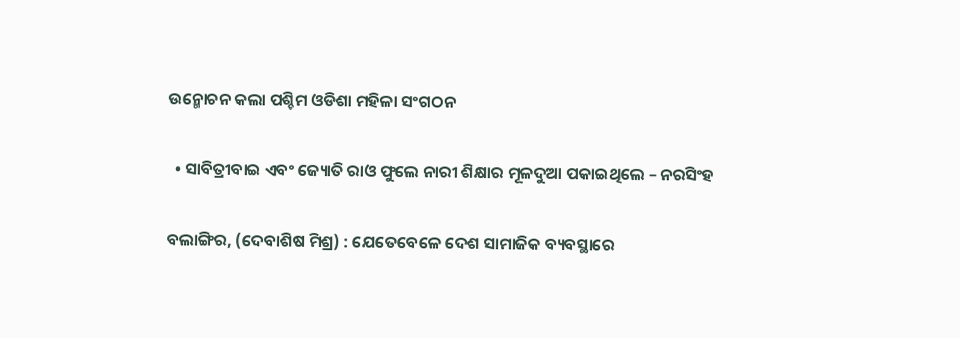ଉନ୍ମୋଚନ କଲା ପଶ୍ଚିମ ଓଡିଶା ମହିଳା ସଂଗଠନ

  • ସାବିତ୍ରୀବାଇ ଏବଂ ଜ୍ୟୋତି ରାଓ ଫୁଲେ ନାରୀ ଶିକ୍ଷାର ମୂଳଦୁଆ ପକାଇଥିଲେ – ନରସିଂହ

ବଲାଙ୍ଗିର, (ଦେବାଶିଷ ମିଶ୍ର) : ଯେତେବେଳେ ଦେଶ ସାମାଜିକ ବ୍ୟବସ୍ଥାରେ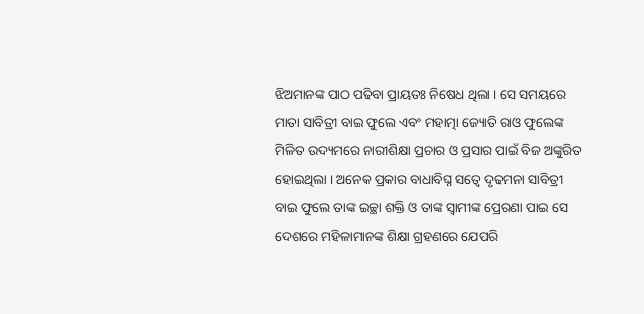ଝିଅମାନଙ୍କ ପାଠ ପଢିବା ପ୍ରାୟତଃ ନିଷେଧ ଥିଲା । ସେ ସମୟରେ ମାତା ସାବିତ୍ରୀ ବାଇ ଫୁଲେ ଏବଂ ମହାତ୍ମା ଜ୍ୟୋତି ରାଓ ଫୁଲେଙ୍କ ମିଳିତ ଉଦ୍ୟମରେ ନାରୀଶିକ୍ଷା ପ୍ରଚାର ଓ ପ୍ରସାର ପାଇଁ ବିଜ ଅଙ୍କୁରିତ ହୋଇଥିଲା । ଅନେକ ପ୍ରକାର ବାଧାବିଘ୍ନ ସତ୍ୱେ ଦୃଢମନା ସାବିତ୍ରୀ ବାଇ ଫୁଲେ ତାଙ୍କ ଇଚ୍ଛା ଶକ୍ତି ଓ ତାଙ୍କ ସ୍ୱାମୀଙ୍କ ପ୍ରେରଣା ପାଇ ସେ ଦେଶରେ ମହିଳାମାନଙ୍କ ଶିକ୍ଷା ଗ୍ରହଣରେ ଯେପରି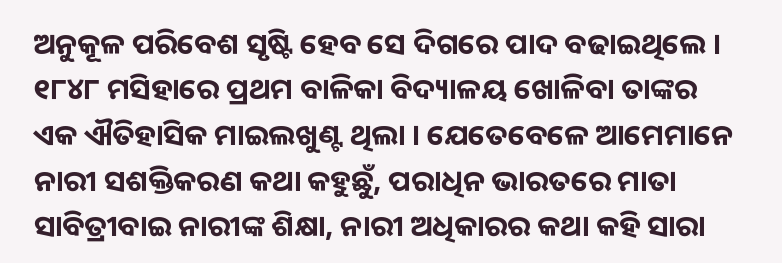ଅନୁକୂଳ ପରିବେଶ ସୃଷ୍ଟି ହେବ ସେ ଦିଗରେ ପାଦ ବଢାଇଥିଲେ । ୧୮୪୮ ମସିହାରେ ପ୍ରଥମ ବାଳିକା ବିଦ୍ୟାଳୟ ଖୋଳିବା ତାଙ୍କର ଏକ ଐତିହାସିକ ମାଇଲଖୁଣ୍ଟ ଥିଲା । ଯେତେବେଳେ ଆମେମାନେ ନାରୀ ସଶକ୍ତିକରଣ କଥା କହୁଛୁଁ, ପରାଧିନ ଭାରତରେ ମାତା ସାବିତ୍ରୀବାଇ ନାରୀଙ୍କ ଶିକ୍ଷା, ନାରୀ ଅଧିକାରର କଥା କହି ସାରା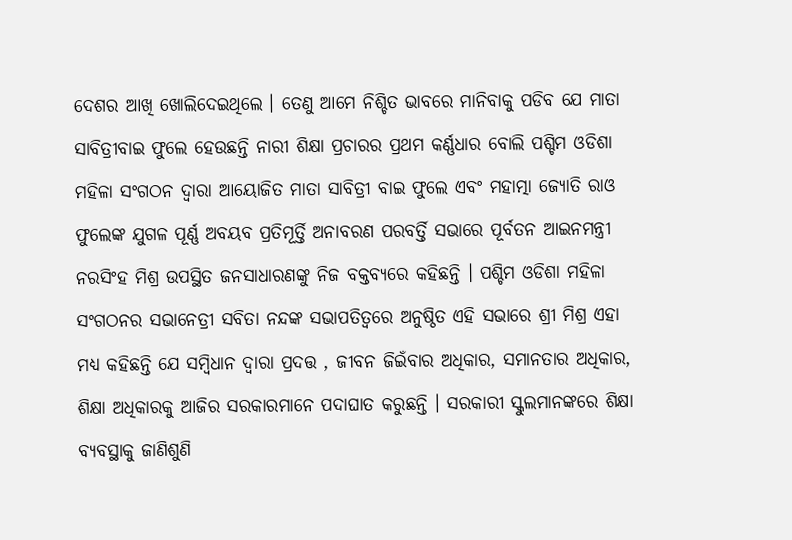ଦେଶର ଆଖି ଖୋଲିଦେଇଥିଲେ । ତେଣୁ ଆମେ ନିଶ୍ଚିତ ଭାବରେ ମାନିବାକୁ ପଡିବ ଯେ ମାତା ସାବିତ୍ରୀବାଇ ଫୁଲେ ହେଉଛନ୍ତି ନାରୀ ଶିକ୍ଷା ପ୍ରଚାରର ପ୍ରଥମ କର୍ଣ୍ଣଧାର ବୋଲି ପଶ୍ଚିମ ଓଡିଶା ମହିଳା ସଂଗଠନ ଦ୍ୱାରା ଆୟୋଜିତ ମାତା ସାବିତ୍ରୀ ବାଇ ଫୁଲେ ଏବଂ ମହାତ୍ମା ଜ୍ୟୋତି ରାଓ ଫୁଲେଙ୍କ ଯୁଗଳ ପୂର୍ଣ୍ଣ ଅବୟବ ପ୍ରତିମୂର୍ତ୍ତି ଅନାବରଣ ପରବର୍ତ୍ତି ସଭାରେ ପୂର୍ବତନ ଆଇନମନ୍ତ୍ରୀ ନରସିଂହ ମିଶ୍ର ଉପସ୍ଥିତ ଜନସାଧାରଣଙ୍କୁ ନିଜ ବକ୍ତବ୍ୟରେ କହିଛନ୍ତି । ପଶ୍ଚିମ ଓଡିଶା ମହିଳା ସଂଗଠନର ସଭାନେତ୍ରୀ ସବିତା ନନ୍ଦଙ୍କ ସଭାପତିତ୍ୱରେ ଅନୁଷ୍ଠିତ ଏହି ସଭାରେ ଶ୍ରୀ ମିଶ୍ର ଏହା ମଧ୍ୟ କହିଛନ୍ତି ଯେ ସମ୍ବିଧାନ ଦ୍ୱାରା ପ୍ରଦତ୍ତ , ଜୀବନ ଜିଇଁବାର ଅଧିକାର, ସମାନତାର ଅଧିକାର, ଶିକ୍ଷା ଅଧିକାରକୁ ଆଜିର ସରକାରମାନେ ପଦାଘାତ କରୁଛନ୍ତି । ସରକାରୀ ସ୍କୁଲମାନଙ୍କରେ ଶିକ୍ଷା ବ୍ୟବସ୍ଥାକୁ ଜାଣିଶୁଣି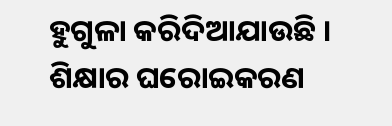ହୁଗୁଳା କରିଦିଆଯାଉଛି । ଶିକ୍ଷାର ଘରୋଇକରଣ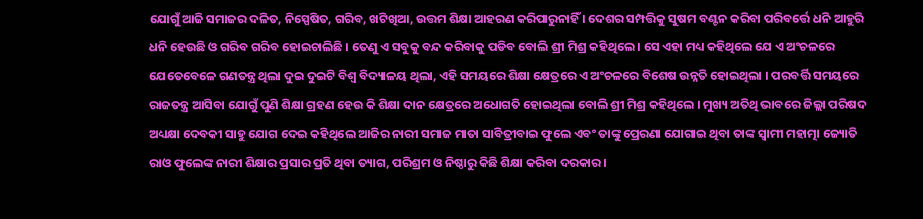ଯୋଗୁଁ ଆଜି ସମାଜର ଦଳିତ, ନିସ୍ପେଷିତ, ଗରିବ, ଖଟିଖିଆ, ଉତ୍ତମ ଶିକ୍ଷା ଆହରଣ କରିପାରୁନାହିଁ । ଦେଶର ସମ୍ପତ୍ତିକୁ ସୁଷମ ବଣ୍ଟନ କରିବା ପରିବର୍ତ୍ତେ ଧନି ଆହୁରି ଧନି ହେଉଛି ଓ ଗରିବ ଗରିବ ହୋଇଚାଲିଛି । ତେଣୁ ଏ ସବୁକୁ ବନ୍ଦ କରିବାକୁ ପଡିବ ବୋଲି ଶ୍ରୀ ମିଶ୍ର କହିଥିଲେ । ସେ ଏହା ମଧ୍ୟ କହିଥିଲେ ଯେ ଏ ଅଂଚଳରେ ଯେତେବେଳେ ଗଣତନ୍ତ୍ର ଥିଲା ଦୁଇ ଦୁଇଟି ବିଶ୍ୱ ବିଦ୍ୟାଳୟ ଥିଲା, ଏହି ସମୟରେ ଶିକ୍ଷା କ୍ଷେତ୍ରରେ ଏ ଅଂଚଳରେ ବିଶେଷ ଉନ୍ନତି ହୋଇଥିଲା । ପରବର୍ତ୍ତି ସମୟରେ ରାଜତନ୍ତ୍ର ଆସିବା ଯୋଗୁଁ ପୁଣି ଶିକ୍ଷା ଗ୍ରହଣ ହେଉ କି ଶିକ୍ଷା ଦାନ କ୍ଷେତ୍ରରେ ଅଧୋଗତି ହୋଇଥିଲା ବୋଲି ଶ୍ରୀ ମିଶ୍ର କହିଥିଲେ । ମୁଖ୍ୟ ଅତିଥି ଭାବରେ ଜିଲ୍ଲା ପରିଷଦ ଅଧ୍ୟକ୍ଷା ଦେବକୀ ସାହୁ ଯୋଗ ଦେଇ କହିଥିଲେ ଆଜିର ନାରୀ ସମାଜ ମାତା ସାବିତ୍ରୀବାଇ ଫୁଲେ ଏବଂ ତାଙ୍କୁ ପ୍ରେରଣା ଯୋଗାଇ ଥିବା ତାଙ୍କ ସ୍ୱାମୀ ମହାତ୍ମା ଜ୍ୟୋତି ରାଓ ଫୁଲେଙ୍କ ନାରୀ ଶିକ୍ଷାର ପ୍ରସାର ପ୍ରତି ଥିବା ତ୍ୟାଗ, ପରିଶ୍ରମ ଓ ନିଷ୍ଠାରୁ କିଛି ଶିକ୍ଷା କରିବା ଦରକାର ।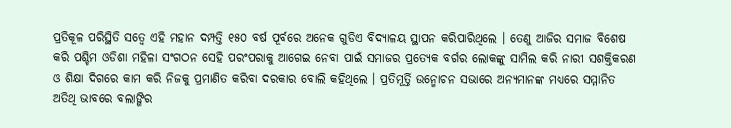ପ୍ରତିକୂଳ ପରିସ୍ଥିତି ସତ୍ୱେ ଏହି ମହାନ ଦମ୍ପତ୍ତି ୧୫୦ ବର୍ଷ ପୂର୍ବରେ ଅନେକ ଗୁଡିଏ ବିଦ୍ୟାଳୟ ସ୍ଥାପନ କରିପାରିଥିଲେ । ତେଣୁ ଆଜିର ସମାଜ ବିଶେଷ କରି ପଶ୍ଚିମ ଓଡିଶା ମହିଳା ସଂଗଠନ ସେହି ପରଂପରାକୁ ଆଗେଇ ନେବା ପାଇଁ ସମାଜର ପ୍ରତ୍ୟେକ ବର୍ଗର ଲୋକଙ୍କୁ ସାମିଲ କରି ନାରୀ ସଶକ୍ତିକରଣ ଓ ଶିକ୍ଷା ଦିଗରେ କାମ କରି ନିଜକୁ ପ୍ରମାଣିତ କରିବା ଦରକାର ବୋଲି କହିଥିଲେ । ପ୍ରତିମୂର୍ତ୍ତି ଉନ୍ମୋଚନ ସଭାରେ ଅନ୍ୟମାନଙ୍କ ମଧ୍ୟରେ ସମ୍ମାନିତ ଅତିଥି ଭାବରେ ବଲାଙ୍ଗିର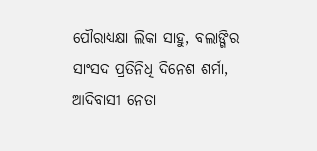ପୌରାଧ୍ୟକ୍ଷା ଲିକା ସାହୁ, ବଲାଙ୍ଗିର ସାଂସଦ ପ୍ରତିନିଧି ଦିନେଶ ଶର୍ମା, ଆଦିବାସୀ ନେତା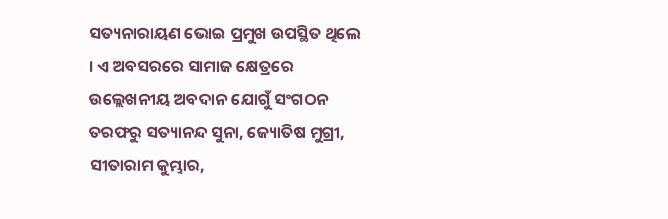ସତ୍ୟନାରାୟଣ ଭୋଇ ପ୍ରମୁଖ ଉପସ୍ଥିତ ଥିଲେ । ଏ ଅବସରରେ ସାମାଜ କ୍ଷେତ୍ରରେ ଉଲ୍ଲେଖନୀୟ ଅବଦାନ ଯୋଗୁଁ ସଂଗଠନ ତରଫରୁ ସତ୍ୟାନନ୍ଦ ସୁନା, ଜ୍ୟୋତିଷ ମୁଗ୍ରୀ, ସୀତାରାମ କୁମ୍ଭାର,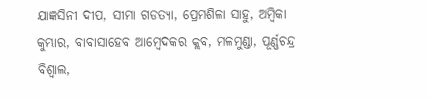ଯାଜ୍ଞସିନୀ ଦୀପ, ସୀମା ଗଡତ୍ୟା, ପ୍ରେମଶିଳା ସାହୁ, ଅମ୍ବିକା କୁମ୍ଭାର, ବାବାସାହେବ ଆମ୍ବେଦକର କ୍ଲବ, ମଳମୁଣ୍ଡା, ପୂର୍ଣ୍ଣଚନ୍ଦ୍ର ବିଶ୍ୱାଲ,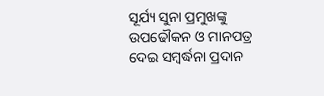ସୂର୍ଯ୍ୟ ସୁନା ପ୍ରମୁଖଙ୍କୁ ଉପଢୌକନ ଓ ମାନପତ୍ର ଦେଇ ସମ୍ବର୍ଦ୍ଧନା ପ୍ରଦାନ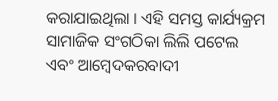କରାଯାଇଥିଲା । ଏହି ସମସ୍ତ କାର୍ଯ୍ୟକ୍ରମ ସାମାଜିକ ସଂଗଠିକା ଲିଲି ପଟେଲ ଏବଂ ଆମ୍ବେଦକରବାଦୀ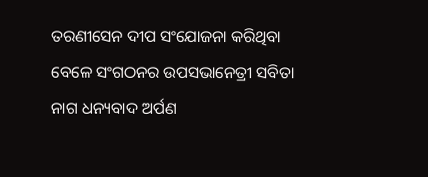ତରଣୀସେନ ଦୀପ ସଂଯୋଜନା କରିଥିବା ବେଳେ ସଂଗଠନର ଉପସଭାନେତ୍ରୀ ସବିତା ନାଗ ଧନ୍ୟବାଦ ଅର୍ପଣ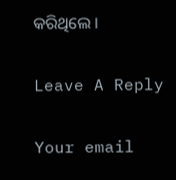କରିଥିଲେ ।

Leave A Reply

Your email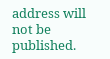address will not be published.